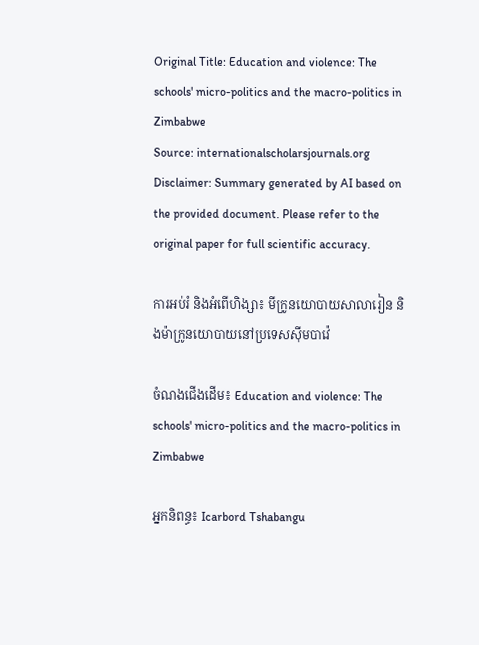Original Title: Education and violence: The schools' micro-politics and the macro-politics in Zimbabwe
Source: internationalscholarsjournals.org
Disclaimer: Summary generated by AI based on the provided document. Please refer to the original paper for full scientific accuracy.

ការអប់រំ និងអំពើហិង្សា៖ មីក្រូនយោបាយសាលារៀន និងម៉ាក្រូនយោបាយនៅប្រទេសស៊ីមបាវ៉េ

ចំណងជើងដើម៖ Education and violence: The schools' micro-politics and the macro-politics in Zimbabwe

អ្នកនិពន្ធ៖ Icarbord Tshabangu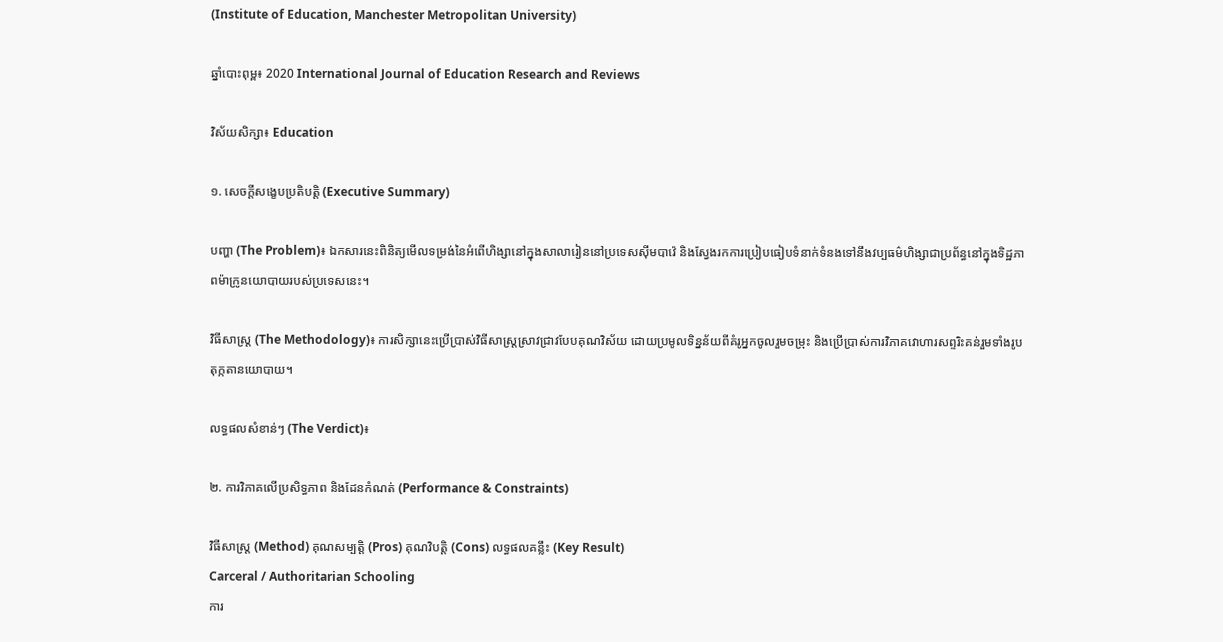(Institute of Education, Manchester Metropolitan University)

ឆ្នាំបោះពុម្ព៖ 2020 International Journal of Education Research and Reviews

វិស័យសិក្សា៖ Education

១. សេចក្តីសង្ខេបប្រតិបត្តិ (Executive Summary)

បញ្ហា (The Problem)៖ ឯកសារនេះពិនិត្យមើលទម្រង់នៃអំពើហិង្សានៅក្នុងសាលារៀននៅប្រទេសស៊ីមបាវ៉េ និងស្វែងរកការប្រៀបធៀបទំនាក់ទំនងទៅនឹងវប្បធម៌ហិង្សាជាប្រព័ន្ធនៅក្នុងទិដ្ឋភាពម៉ាក្រូនយោបាយរបស់ប្រទេសនេះ។

វិធីសាស្ត្រ (The Methodology)៖ ការសិក្សានេះប្រើប្រាស់វិធីសាស្ត្រស្រាវជ្រាវបែបគុណវិស័យ ដោយប្រមូលទិន្នន័យពីគំរូអ្នកចូលរួមចម្រុះ និងប្រើប្រាស់ការវិភាគវោហារសព្ទរិះគន់រួមទាំងរូបតុក្កតានយោបាយ។

លទ្ធផលសំខាន់ៗ (The Verdict)៖

២. ការវិភាគលើប្រសិទ្ធភាព និងដែនកំណត់ (Performance & Constraints)

វិធីសាស្ត្រ (Method) គុណសម្បត្តិ (Pros) គុណវិបត្តិ (Cons) លទ្ធផលគន្លឹះ (Key Result)
Carceral / Authoritarian Schooling
ការ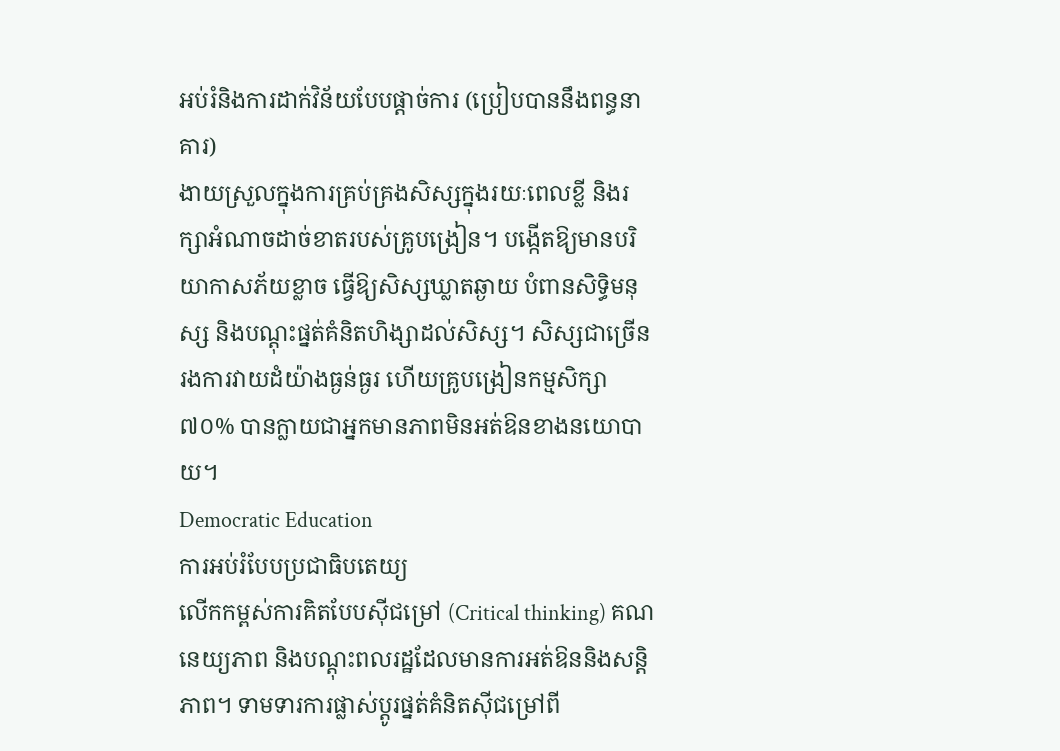អប់រំនិងការដាក់វិន័យបែបផ្តាច់ការ (ប្រៀបបាននឹងពន្ធនាគារ)
ងាយស្រួលក្នុងការគ្រប់គ្រងសិស្សក្នុងរយៈពេលខ្លី និងរក្សាអំណាចដាច់ខាតរបស់គ្រូបង្រៀន។ បង្កើតឱ្យមានបរិយាកាសភ័យខ្លាច ធ្វើឱ្យសិស្សឃ្លាតឆ្ងាយ បំពានសិទ្ធិមនុស្ស និងបណ្តុះផ្នត់គំនិតហិង្សាដល់សិស្ស។ សិស្សជាច្រើនរងការវាយដំយ៉ាងធ្ងន់ធ្ងរ ហើយគ្រូបង្រៀនកម្មសិក្សា ៧០% បានក្លាយជាអ្នកមានភាពមិនអត់ឱនខាងនយោបាយ។
Democratic Education
ការអប់រំបែបប្រជាធិបតេយ្យ
លើកកម្ពស់ការគិតបែបស៊ីជម្រៅ (Critical thinking) គណនេយ្យភាព និងបណ្តុះពលរដ្ឋដែលមានការអត់ឱននិងសន្តិភាព។ ទាមទារការផ្លាស់ប្តូរផ្នត់គំនិតស៊ីជម្រៅពី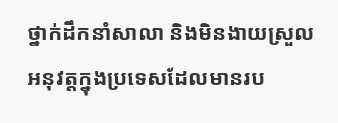ថ្នាក់ដឹកនាំសាលា និងមិនងាយស្រួលអនុវត្តក្នុងប្រទេសដែលមានរប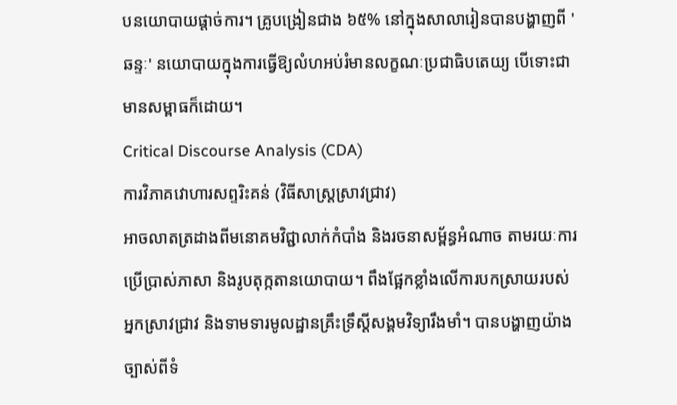បនយោបាយផ្តាច់ការ។ គ្រូបង្រៀនជាង ៦៥% នៅក្នុងសាលារៀនបានបង្ហាញពី 'ឆន្ទៈ' នយោបាយក្នុងការធ្វើឱ្យលំហអប់រំមានលក្ខណៈប្រជាធិបតេយ្យ បើទោះជាមានសម្ពាធក៏ដោយ។
Critical Discourse Analysis (CDA)
ការវិភាគវោហារសព្ទរិះគន់ (វិធីសាស្ត្រស្រាវជ្រាវ)
អាចលាតត្រដាងពីមនោគមវិជ្ជាលាក់កំបាំង និងរចនាសម្ព័ន្ធអំណាច តាមរយៈការប្រើប្រាស់ភាសា និងរូបតុក្កតានយោបាយ។ ពឹងផ្អែកខ្លាំងលើការបកស្រាយរបស់អ្នកស្រាវជ្រាវ និងទាមទារមូលដ្ឋានគ្រឹះទ្រឹស្តីសង្គមវិទ្យារឹងមាំ។ បានបង្ហាញយ៉ាងច្បាស់ពីទំ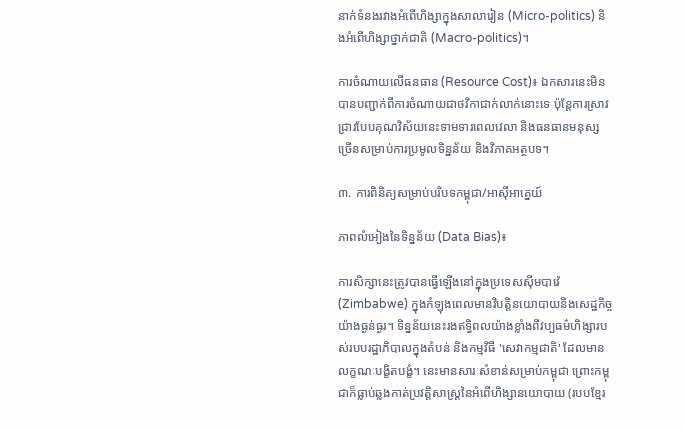នាក់ទំនងរវាងអំពើហិង្សាក្នុងសាលារៀន (Micro-politics) និងអំពើហិង្សាថ្នាក់ជាតិ (Macro-politics)។

ការចំណាយលើធនធាន (Resource Cost)៖ ឯកសារនេះមិនបានបញ្ជាក់ពីការចំណាយជាថវិកាជាក់លាក់នោះទេ ប៉ុន្តែការស្រាវជ្រាវបែបគុណវិស័យនេះទាមទារពេលវេលា និងធនធានមនុស្សច្រើនសម្រាប់ការប្រមូលទិន្នន័យ និងវិភាគអត្ថបទ។

៣. ការពិនិត្យសម្រាប់បរិបទកម្ពុជា/អាស៊ីអាគ្នេយ៍

ភាពលំអៀងនៃទិន្នន័យ (Data Bias)៖

ការសិក្សានេះត្រូវបានធ្វើឡើងនៅក្នុងប្រទេសស៊ីមបាវ៉េ (Zimbabwe) ក្នុងកំឡុងពេលមានវិបត្តិនយោបាយនិងសេដ្ឋកិច្ចយ៉ាងធ្ងន់ធ្ងរ។ ទិន្នន័យនេះរងឥទ្ធិពលយ៉ាងខ្លាំងពីវប្បធម៌ហិង្សារបស់របបរដ្ឋាភិបាលក្នុងតំបន់ និងកម្មវិធី 'សេវាកម្មជាតិ' ដែលមានលក្ខណៈបង្ខិតបង្ខំ។ នេះមានសារៈសំខាន់សម្រាប់កម្ពុជា ព្រោះកម្ពុជាក៏ធ្លាប់ឆ្លងកាត់ប្រវត្តិសាស្រ្តនៃអំពើហិង្សានយោបាយ (របបខ្មែរ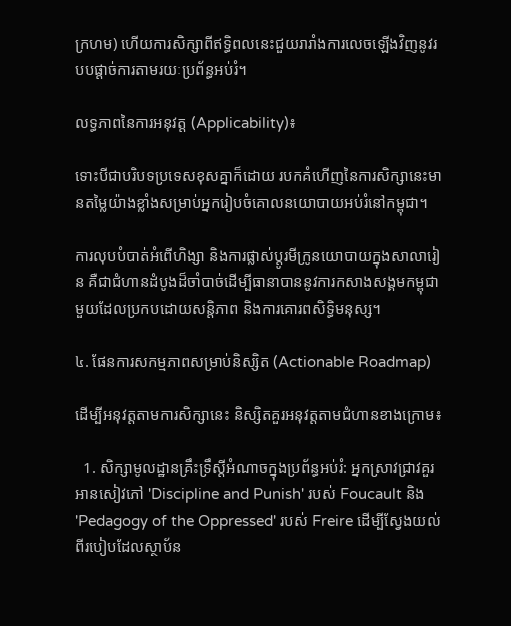ក្រហម) ហើយការសិក្សាពីឥទ្ធិពលនេះជួយរារាំងការលេចឡើងវិញនូវរបបផ្តាច់ការតាមរយៈប្រព័ន្ធអប់រំ។

លទ្ធភាពនៃការអនុវត្ត (Applicability)៖

ទោះបីជាបរិបទប្រទេសខុសគ្នាក៏ដោយ របកគំហើញនៃការសិក្សានេះមានតម្លៃយ៉ាងខ្លាំងសម្រាប់អ្នករៀបចំគោលនយោបាយអប់រំនៅកម្ពុជា។

ការលុបបំបាត់អំពើហិង្សា និងការផ្លាស់ប្តូរមីក្រូនយោបាយក្នុងសាលារៀន គឺជាជំហានដំបូងដ៏ចាំបាច់ដើម្បីធានាបាននូវការកសាងសង្គមកម្ពុជាមួយដែលប្រកបដោយសន្តិភាព និងការគោរពសិទ្ធិមនុស្ស។

៤. ផែនការសកម្មភាពសម្រាប់និស្សិត (Actionable Roadmap)

ដើម្បីអនុវត្តតាមការសិក្សានេះ និស្សិតគួរអនុវត្តតាមជំហានខាងក្រោម៖

  1. សិក្សាមូលដ្ឋានគ្រឹះទ្រឹស្តីអំណាចក្នុងប្រព័ន្ធអប់រំ: អ្នកស្រាវជ្រាវគួរអានសៀវភៅ 'Discipline and Punish' របស់ Foucault និង 'Pedagogy of the Oppressed' របស់ Freire ដើម្បីស្វែងយល់ពីរបៀបដែលស្ថាប័ន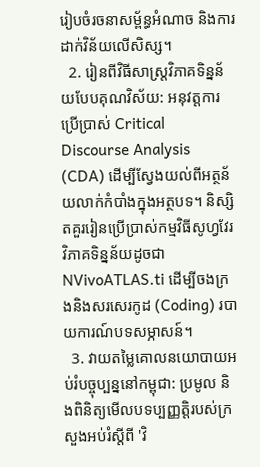រៀបចំរចនាសម្ព័ន្ធអំណាច និងការដាក់វិន័យលើសិស្ស។
  2. រៀនពីវិធីសាស្ត្រវិភាគទិន្នន័យបែបគុណវិស័យ: អនុវត្តការប្រើប្រាស់ Critical Discourse Analysis (CDA) ដើម្បីស្វែងយល់ពីអត្ថន័យលាក់កំបាំងក្នុងអត្ថបទ។ និស្សិតគួររៀនប្រើប្រាស់កម្មវិធីសូហ្វវែរវិភាគទិន្នន័យដូចជា NVivoATLAS.ti ដើម្បីចងក្រងនិងសរសេរកូដ (Coding) របាយការណ៍បទសម្ភាសន៍។
  3. វាយតម្លៃគោលនយោបាយអប់រំបច្ចុប្បន្ននៅកម្ពុជា: ប្រមូល និងពិនិត្យមើលបទប្បញ្ញត្តិរបស់ក្រសួងអប់រំស្តីពី 'វិ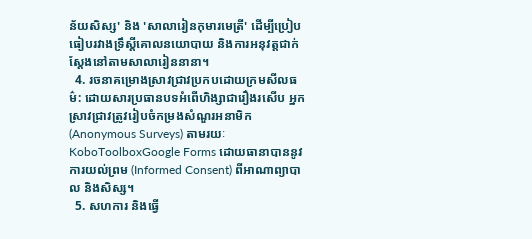ន័យសិស្ស' និង 'សាលារៀនកុមារមេត្រី' ដើម្បីប្រៀបធៀបរវាងទ្រឹស្តីគោលនយោបាយ និងការអនុវត្តជាក់ស្តែងនៅតាមសាលារៀននានា។
  4. រចនាគម្រោងស្រាវជ្រាវប្រកបដោយក្រមសីលធម៌: ដោយសារប្រធានបទអំពើហិង្សាជារឿងរសើប អ្នកស្រាវជ្រាវត្រូវរៀបចំកម្រងសំណួរអនាមិក (Anonymous Surveys) តាមរយៈ KoboToolboxGoogle Forms ដោយធានាបាននូវការយល់ព្រម (Informed Consent) ពីអាណាព្យាបាល និងសិស្ស។
  5. សហការ និងធ្វើ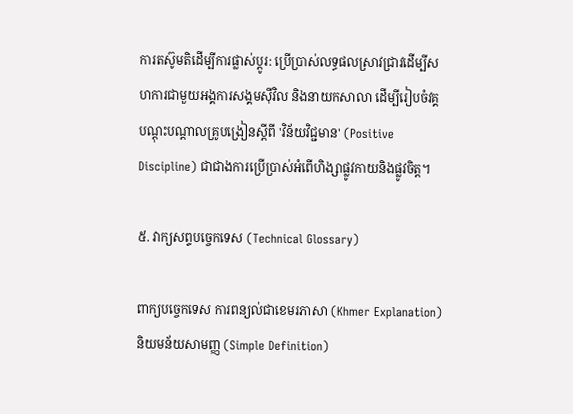ការតស៊ូមតិដើម្បីការផ្លាស់ប្តូរ: ប្រើប្រាស់លទ្ធផលស្រាវជ្រាវដើម្បីសហការជាមួយអង្គការសង្គមស៊ីវិល និងនាយកសាលា ដើម្បីរៀបចំវគ្គបណ្តុះបណ្តាលគ្រូបង្រៀនស្តីពី 'វិន័យវិជ្ជមាន' (Positive Discipline) ជាជាងការប្រើប្រាស់អំពើហិង្សាផ្លូវកាយនិងផ្លូវចិត្ត។

៥. វាក្យសព្ទបច្ចេកទេស (Technical Glossary)

ពាក្យបច្ចេកទេស ការពន្យល់ជាខេមរភាសា (Khmer Explanation) និយមន័យសាមញ្ញ (Simple Definition)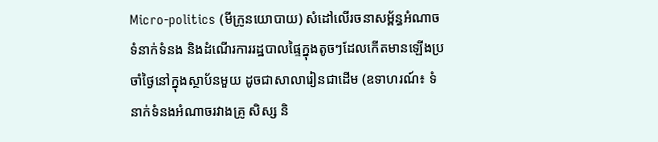Micro-politics (មីក្រូនយោបាយ) សំដៅលើរចនាសម្ព័ន្ធអំណាច ទំនាក់ទំនង និងដំណើរការរដ្ឋបាលផ្ទៃក្នុងតូចៗដែលកើតមានឡើងប្រចាំថ្ងៃនៅក្នុងស្ថាប័នមួយ ដូចជាសាលារៀនជាដើម (ឧទាហរណ៍៖ ទំនាក់ទំនងអំណាចរវាងគ្រូ សិស្ស និ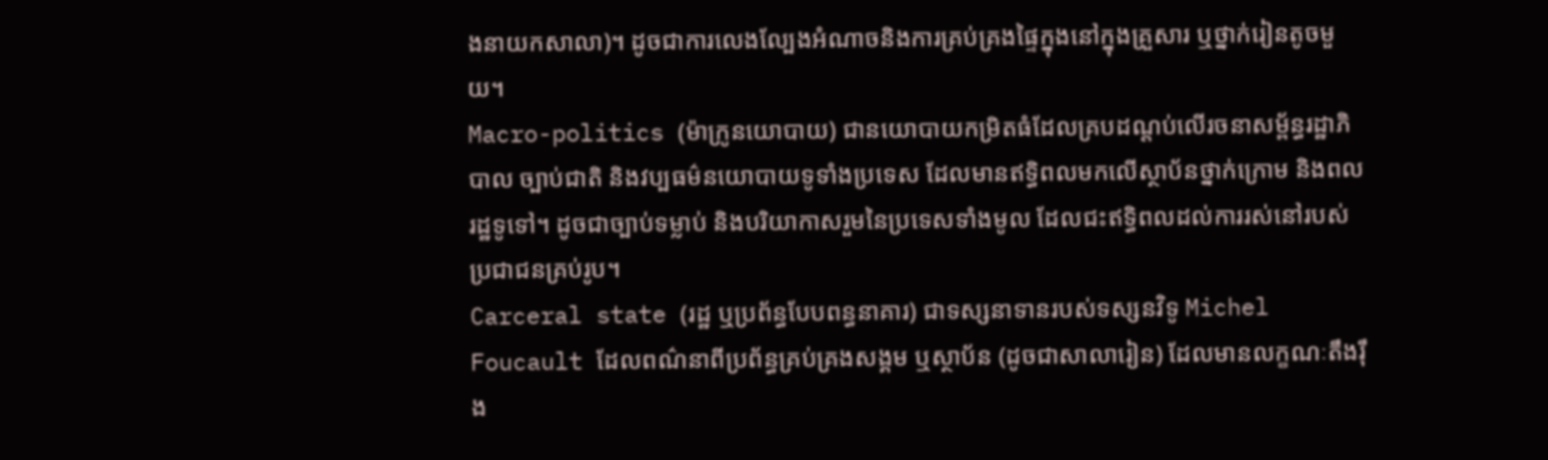ងនាយកសាលា)។ ដូចជាការលេងល្បែងអំណាចនិងការគ្រប់គ្រងផ្ទៃក្នុងនៅក្នុងគ្រួសារ ឬថ្នាក់រៀនតូចមួយ។
Macro-politics (ម៉ាក្រូនយោបាយ) ជានយោបាយកម្រិតធំដែលគ្របដណ្តប់លើរចនាសម្ព័ន្ធរដ្ឋាភិបាល ច្បាប់ជាតិ និងវប្បធម៌នយោបាយទូទាំងប្រទេស ដែលមានឥទ្ធិពលមកលើស្ថាប័នថ្នាក់ក្រោម និងពលរដ្ឋទូទៅ។ ដូចជាច្បាប់ទម្លាប់ និងបរិយាកាសរួមនៃប្រទេសទាំងមូល ដែលជះឥទ្ធិពលដល់ការរស់នៅរបស់ប្រជាជនគ្រប់រូប។
Carceral state (រដ្ឋ ឬប្រព័ន្ធបែបពន្ធនាគារ) ជាទស្សនាទានរបស់ទស្សនវិទូ Michel Foucault ដែលពណ៌នាពីប្រព័ន្ធគ្រប់គ្រងសង្គម ឬស្ថាប័ន (ដូចជាសាលារៀន) ដែលមានលក្ខណៈតឹងរ៉ឹង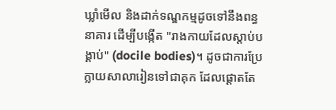ឃ្លាំមើល និងដាក់ទណ្ឌកម្មដូចទៅនឹងពន្ធនាគារ ដើម្បីបង្កើត "រាងកាយដែលស្តាប់បង្គាប់" (docile bodies)។ ដូចជាការប្រែក្លាយសាលារៀនទៅជាគុក ដែលផ្តោតតែ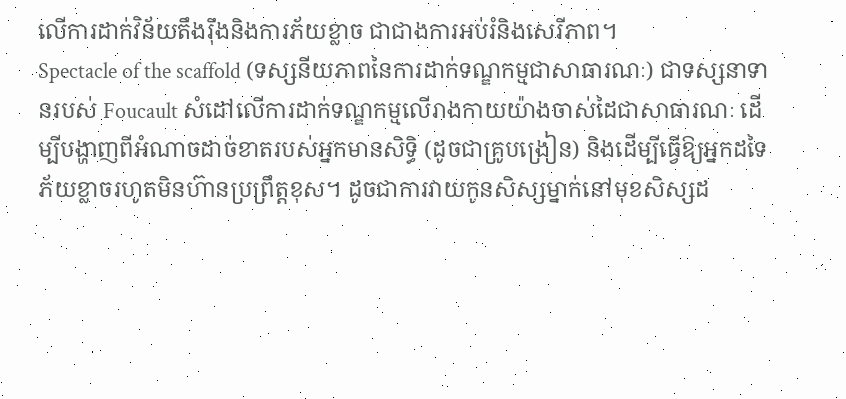លើការដាក់វិន័យតឹងរ៉ឹងនិងការភ័យខ្លាច ជាជាងការអប់រំនិងសេរីភាព។
Spectacle of the scaffold (ទស្សនីយភាពនៃការដាក់ទណ្ឌកម្មជាសាធារណៈ) ជាទស្សនាទានរបស់ Foucault សំដៅលើការដាក់ទណ្ឌកម្មលើរាងកាយយ៉ាងចាស់ដៃជាសាធារណៈ ដើម្បីបង្ហាញពីអំណាចដាច់ខាតរបស់អ្នកមានសិទ្ធិ (ដូចជាគ្រូបង្រៀន) និងដើម្បីធ្វើឱ្យអ្នកដទៃភ័យខ្លាចរហូតមិនហ៊ានប្រព្រឹត្តខុស។ ដូចជាការវាយកូនសិស្សម្នាក់នៅមុខសិស្សដ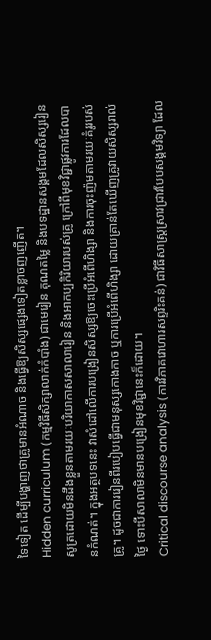ទៃទៀត ដើម្បីបង្ហាញថាគ្រូមានអំណាច និងធ្វើឱ្យសិស្សផ្សេងទៀតខ្លាចញញើត។
Hidden curriculum (កម្មវិធីសិក្សាលាក់កំបាំង) ជាមេរៀន គុណតម្លៃ និងបទដ្ឋានសង្គមដែលសិស្សរៀនសូត្រដោយមិនដឹងខ្លួនតាមរយៈបរិយាកាសសាលារៀន និងអាកប្បកិរិយារបស់គ្រូ ក្រៅពីមុខវិជ្ជាផ្លូវការដែលបានកំណត់។ ក្នុងអត្ថបទនេះ វាសំដៅលើការបង្រៀនសិស្សឱ្យចេះប្រើអំពើហិង្សា និងការចុះញ៉មតាមរយៈគំរូរបស់គ្រូ។ ដូចជាការរៀនពីរបៀបធ្វើជាមនុស្សកោងកាច ឬការប្រើអំពើហិង្សា ដោយគ្រាន់តែឃើញគ្រូវាយសិស្សរាល់ថ្ងៃ ទោះបីសាលាមិនមានបង្រៀនមុខវិជ្ជានេះក៏ដោយ។
Critical discourse analysis (ការវិភាគវោហារសព្ទរិះគន់) ជាវិធីសាស្ត្រស្រាវជ្រាវបែបសង្គមវិទ្យា ដែល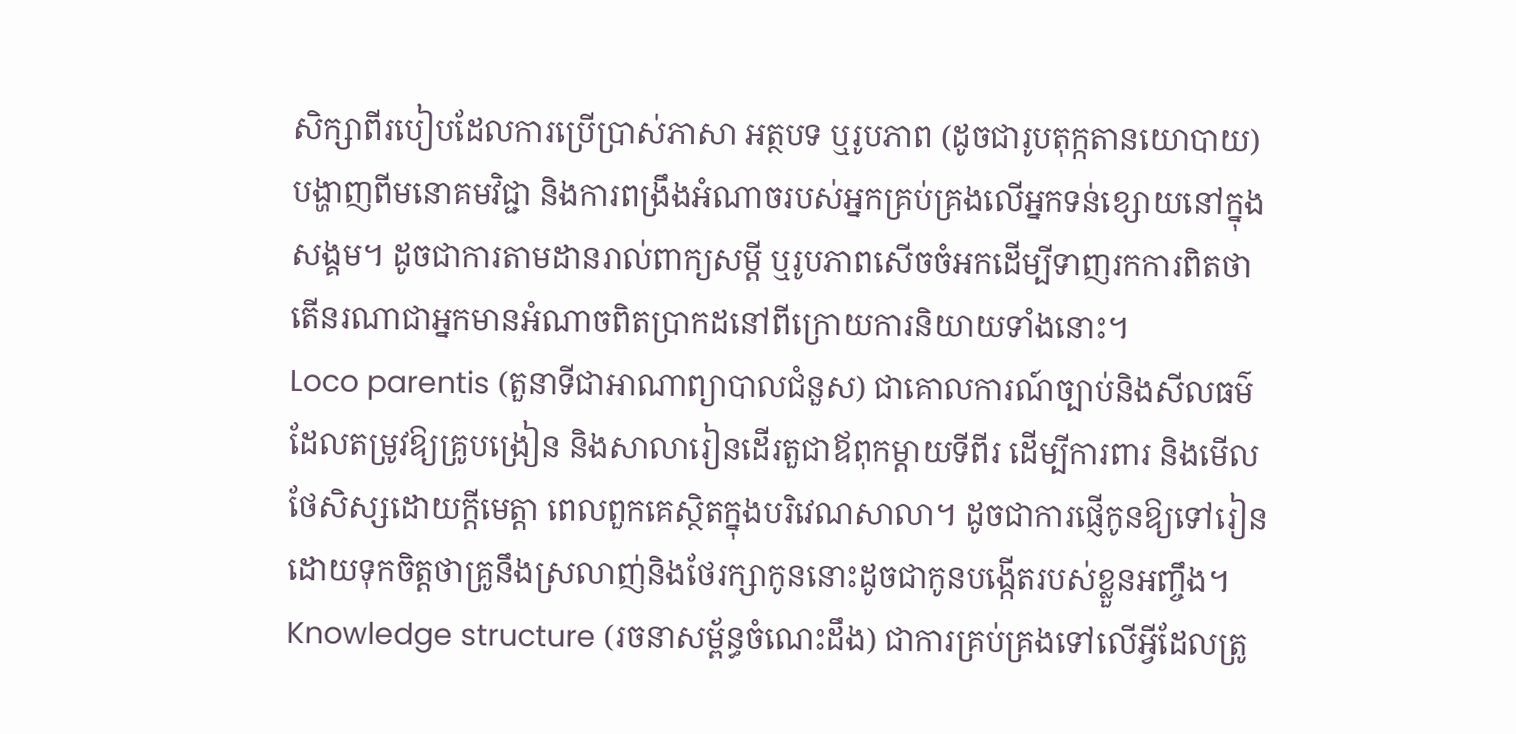សិក្សាពីរបៀបដែលការប្រើប្រាស់ភាសា អត្ថបទ ឬរូបភាព (ដូចជារូបតុក្កតានយោបាយ) បង្ហាញពីមនោគមវិជ្ជា និងការពង្រឹងអំណាចរបស់អ្នកគ្រប់គ្រងលើអ្នកទន់ខ្សោយនៅក្នុងសង្គម។ ដូចជាការតាមដានរាល់ពាក្យសម្តី ឬរូបភាពសើចចំអកដើម្បីទាញរកការពិតថា តើនរណាជាអ្នកមានអំណាចពិតប្រាកដនៅពីក្រោយការនិយាយទាំងនោះ។
Loco parentis (តួនាទីជាអាណាព្យាបាលជំនួស) ជាគោលការណ៍ច្បាប់និងសីលធម៌ដែលតម្រូវឱ្យគ្រូបង្រៀន និងសាលារៀនដើរតួជាឪពុកម្តាយទីពីរ ដើម្បីការពារ និងមើលថែសិស្សដោយក្តីមេត្តា ពេលពួកគេស្ថិតក្នុងបរិវេណសាលា។ ដូចជាការផ្ញើកូនឱ្យទៅរៀន ដោយទុកចិត្តថាគ្រូនឹងស្រលាញ់និងថែរក្សាកូននោះដូចជាកូនបង្កើតរបស់ខ្លួនអញ្ចឹង។
Knowledge structure (រចនាសម្ព័ន្ធចំណេះដឹង) ជាការគ្រប់គ្រងទៅលើអ្វីដែលត្រូ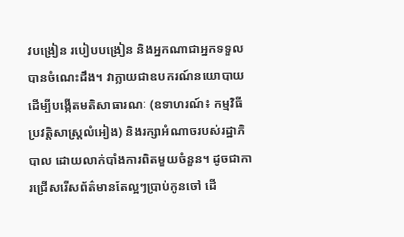វបង្រៀន របៀបបង្រៀន និងអ្នកណាជាអ្នកទទួលបានចំណេះដឹង។ វាក្លាយជាឧបករណ៍នយោបាយដើម្បីបង្កើតមតិសាធារណៈ (ឧទាហរណ៍៖ កម្មវិធីប្រវត្តិសាស្ត្រលំអៀង) និងរក្សាអំណាចរបស់រដ្ឋាភិបាល ដោយលាក់បាំងការពិតមួយចំនួន។ ដូចជាការជ្រើសរើសព័ត៌មានតែល្អៗប្រាប់កូនចៅ ដើ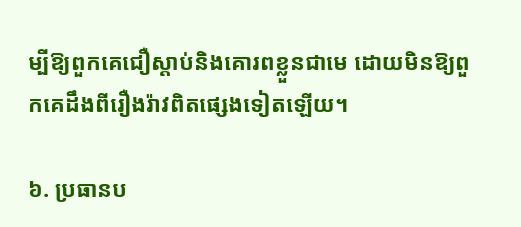ម្បីឱ្យពួកគេជឿស្តាប់និងគោរពខ្លួនជាមេ ដោយមិនឱ្យពួកគេដឹងពីរឿងរ៉ាវពិតផ្សេងទៀតឡើយ។

៦. ប្រធានប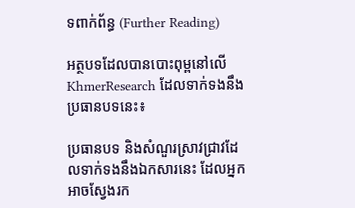ទពាក់ព័ន្ធ (Further Reading)

អត្ថបទដែលបានបោះពុម្ពនៅលើ KhmerResearch ដែលទាក់ទងនឹងប្រធានបទនេះ៖

ប្រធានបទ និងសំណួរស្រាវជ្រាវដែលទាក់ទងនឹងឯកសារនេះ ដែលអ្នកអាចស្វែងរក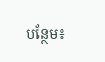បន្ថែម៖